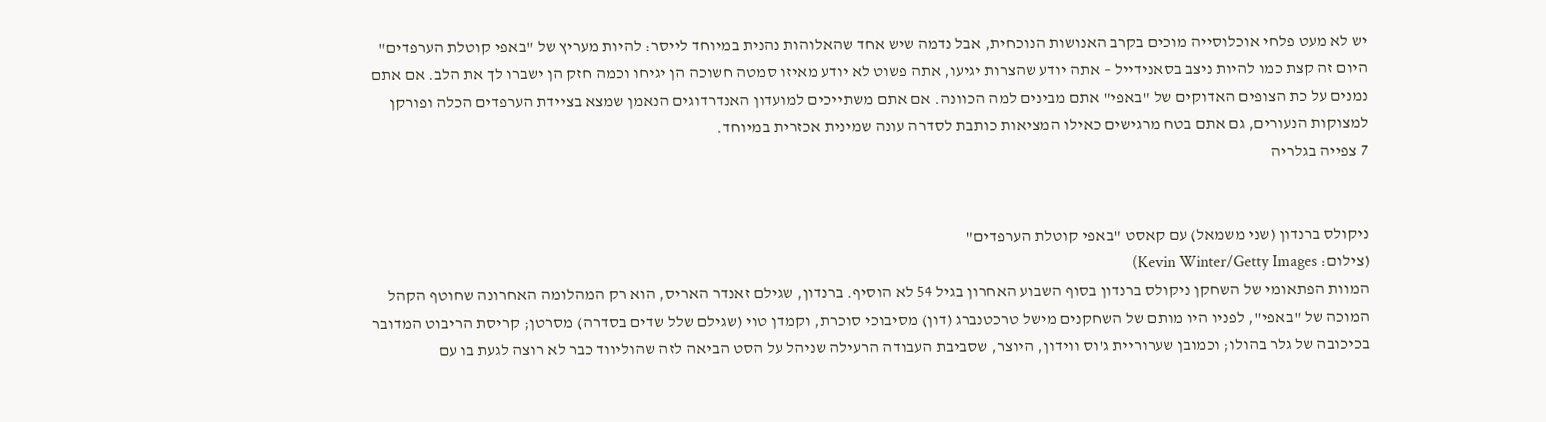יש לא מעט פלחי אוכלוסייה מוכים בקרב האנושות הנוכחית, אבל נדמה שיש אחד שהאלוהות נהנית במיוחד לייסר: להיות מעריץ של "באפי קוטלת הערפדים" היום זה קצת כמו להיות ניצב בסאנידייל – אתה יודע שהצרות יגיעו, אתה פשוט לא יודע מאיזו סמטה חשוכה הן יגיחו וכמה חזק הן ישברו לך את הלב. אם אתם נמנים על כת הצופים האדוקים של "באפי" אתם מבינים למה הכוונה. אם אתם משתייכים למועדון האנדרדוגים הנאמן שמצא בציידת הערפדים הכלה ופורקן למצוקות הנעורים, גם אתם בטח מרגישים כאילו המציאות כותבת לסדרה עונה שמינית אכזרית במיוחד.
7 צפייה בגלריה


ניקולס ברנדון (שני משמאל) עם קאסט "באפי קוטלת הערפדים"
(צילום: Kevin Winter/Getty Images)
המוות הפתאומי של השחקן ניקולס ברנדון בסוף השבוע האחרון בגיל 54 לא הוסיף. ברנדון, שגילם זאנדר האריס, הוא רק המהלומה האחרונה שחוטף הקהל המוכה של "באפי", לפניו היו מותם של השחקנים מישל טרכטנברג (דון) מסיבוכי סוכרת, וקמדן טוי (שגילם שלל שדים בסדרה) מסרטן; קריסת הריבוט המדובר בכיכובה של גלר בהולו; וכמובן שערוריית ג'וס ווידון, היוצר, שסביבת העבודה הרעילה שניהל על הסט הביאה לזה שהוליווד כבר לא רוצה לגעת בו עם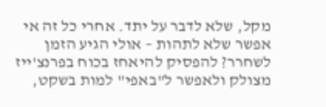מקל, שלא לדבר על יתד. אחרי כל זה אי אפשר שלא לתהות – אולי הגיע הזמן לשחרר? להפסיק להיאחז בכוח בפרנצ'ייז מצולק ולאפשר ל"באפי" למות בשקט,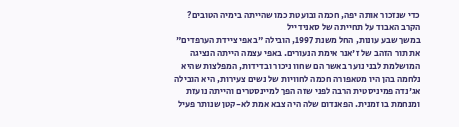כדי שנזכור אותה יפה, חכמה ובועטת כמו שהייתה בימיה הטובים?
הקרב האבוד על תחייתה של סאנידייל
במשך שבע עונות, החל משנת 1997, הובילה "באפי ציידת הערפדים" את תור הזהב של ז'אנר אימת הנעורים. באפי עצמה הייתה הנציגה המושלמת לבני נוער באשר הם שחוו ניכור ובדידות, המפלצות שהיא נלחמה בהן היו מטאפורה חכמה לחוויות של נשים צעירות, היא הובילה אג'נדה פמיניסטית הרבה לפני שזה הפך למיינסטרים והייתה נועזת ומנחמת בו זמנית. הפאנדום שלה היה צבא אמת לא-קטן שנותר פעיל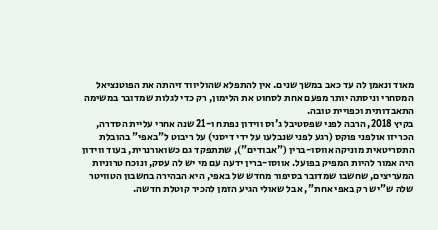מאוד ונאמן לה עד כאב במשך שנים. אין להתפלא שהוליווד זיהתה את הפוטנציאל המסחרי וניסתה יותר מפעם אחת לסחוט את הלימון, רק כדי לגלות שמדובר במשימה התאבדותית וכפויית טובה.
בקיץ 2018, הרבה לפני שפסטיבל ג'וס ווידון נפתח ו-21 שנה אחרי עליית הסדרה, הכריזו אולפני פוקס (רגע לפני שנבלעו על ידי דיסני) על ריבוט ל"באפי" בהובלת התסריטאית מוניקה אווסו-ברין ("אבודים"), שתתפקד גם כשואורנרית, בעוד ווידון היה אמור להיות המפיק בפועל. אווסו-ברין ידעה עם מי יש לה עסק, ונוכח טרוניות המעריצים, שחשבו שמדובר בסיפור מחדש של באפי, היא הבהירה בחשבון הטוויטר שלה ש"יש רק באפי אחת", אבל שאולי הגיע הזמן להכיר קוטלת חדשה.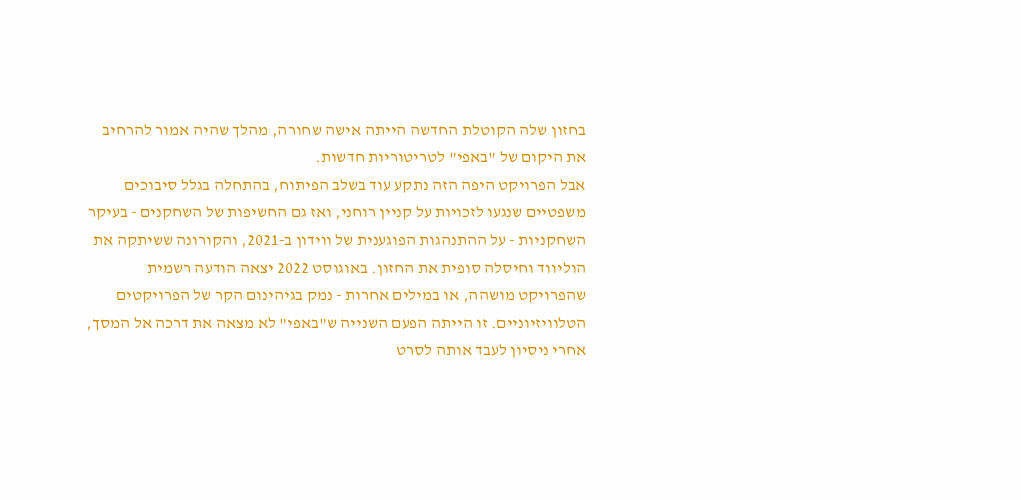בחזון שלה הקוטלת החדשה הייתה אישה שחורה, מהלך שהיה אמור להרחיב את היקום של "באפי" לטריטוריות חדשות.
אבל הפרויקט היפה הזה נתקע עוד בשלב הפיתוח, בהתחלה בגלל סיבוכים משפטיים שנגעו לזכויות על קניין רוחני, ואז גם החשיפות של השחקנים - בעיקר השחקניות - על ההתנהגות הפוגענית של ווידון ב-2021, והקורונה ששיתקה את הוליווד וחיסלה סופית את החזון. באוגוסט 2022 יצאה הודעה רשמית שהפרויקט מושהה, או במילים אחרות - נמק בגיהינום הקר של הפרויקטים הטלוויזיוניים. זו הייתה הפעם השנייה ש"באפי" לא מצאה את דרכה אל המסך, אחרי ניסיון לעבד אותה לסרט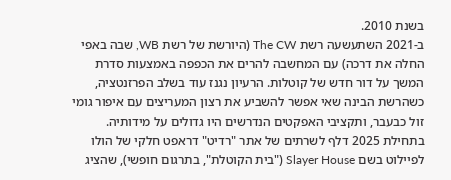בשנת 2010.
ב-2021 השתעשעה רשת The CW (היורשת של רשת WB, שבה באפי החלה את דרכה) עם המחשבה להרים את הכפפה באמצעות סדרת המשך על דור חדש של קוטלות. הרעיון נגנז עוד בשלב הפרזנטציה, כשהרשת הבינה שאי אפשר להשביע את רצון המעריצים עם איפור גומי זול כבעבר, ותקציבי האפקטים הנדרשים היו גדולים על מידותיה.
בתחילת 2025 דלף לשרתים של אתר "רדיט" דראפט חלקי של הולו לפיילוט בשם Slayer House ("בית הקוטלת", בתרגום חופשי), שהציג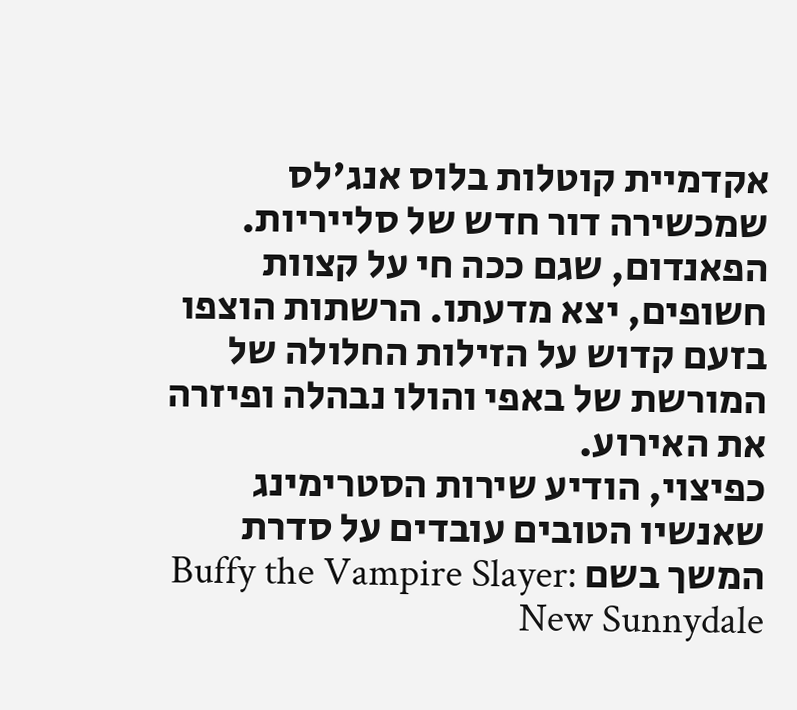אקדמיית קוטלות בלוס אנג'לס שמכשירה דור חדש של סלייריות. הפאנדום, שגם ככה חי על קצוות חשופים, יצא מדעתו. הרשתות הוצפו בזעם קדוש על הזילות החלולה של המורשת של באפי והולו נבהלה ופיזרה את האירוע.
כפיצוי, הודיע שירות הסטרימינג שאנשיו הטובים עובדים על סדרת המשך בשם Buffy the Vampire Slayer: New Sunnydale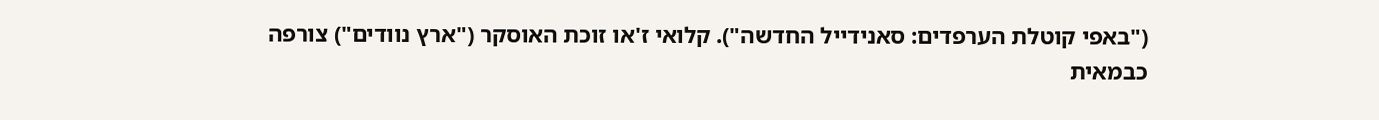("באפי קוטלת הערפדים: סאנידייל החדשה"). קלואי ז'או זוכת האוסקר ("ארץ נוודים") צורפה כבמאית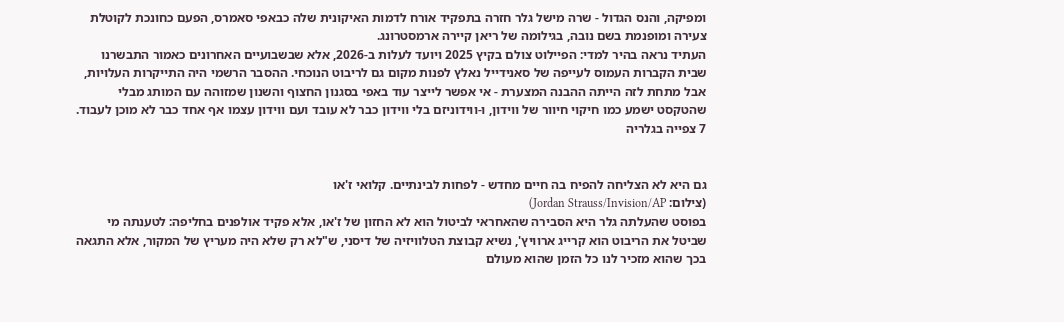ומפיקה, והנס הגדול - שרה מישל גלר חזרה בתפקיד אורח לדמות האיקונית שלה כבאפי סאמרס, הפעם כחונכת לקוטלת צעירה ומופנמת בשם נובה, בגילומה של ריאן קיירה ארמסטרונג.
העתיד נראה בהיר למדי: הפיילוט צולם בקיץ 2025 ויועד לעלות ב-2026, אלא שבשבועיים האחרונים כאמור התבשרנו שבית הקברות העמוס לעייפה של סאנידייל נאלץ לפנות מקום גם לריבוט הנוכחי. ההסבר הרשמי היה התייקרות העלויות, אבל מתחת לזה הייתה ההבנה המצערת - אי אפשר לייצר עוד באפי בסגנון החצוף והשנון שמזוהה עם המותג מבלי שהטקסט ישמע כמו חיקוי חיוור של ווידון, ו-ווידוניזם בלי ווידון כבר לא עובד ועם ווידון עצמו אף אחד כבר לא מוכן לעבוד.
7 צפייה בגלריה


גם היא לא הצליחה להפיח בה חיים מחדש - לפחות לבינתיים. קלואי ז'או
(צילום: Jordan Strauss/Invision/AP)
בפוסט שהעלתה גלר היא הסבירה שהאחראי לביטול הוא לא החזון של ז'או, אלא פקיד אולפנים בחליפה: לטענתה מי שביטל את הריבוט הוא קרייג ארוויץ', נשיא קבוצת הטלוויזיה של דיסני, ש"לא רק שלא היה מעריץ של המקור, אלא התגאה בכך שהוא מזכיר לנו כל הזמן שהוא מעולם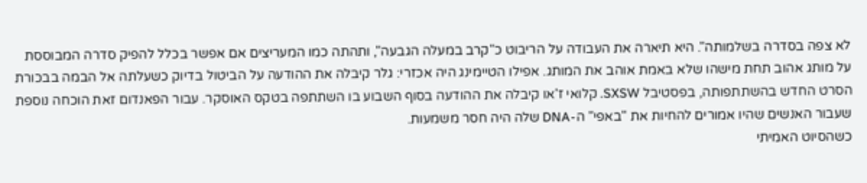לא צפה בסדרה בשלמותה". היא תיארה את העבודה על הריבוט כ"קרב במעלה הגבעה", ותהתה כמו המעריצים אם אפשר בכלל להפיק סדרה המבוססת על מותג אהוב תחת מישהו שלא באמת אוהב את המותג. אפילו הטיימינג היה אכזרי: גלר קיבלה את ההודעה על הביטול בדיוק כשעלתה אל הבמה בבכורת הסרט החדש בהשתתפותה, בפסטיבל SXSW. קלואי ז'או קיבלה את ההודעה בסוף השבוע בו השתתפה בטקס האוסקר. עבור הפאנדום זאת הוכחה נוספת שעבור האנשים שהיו אמורים להחיות את "באפי" ה-DNA שלה היה חסר משמעות.
כשהסיוט האמיתי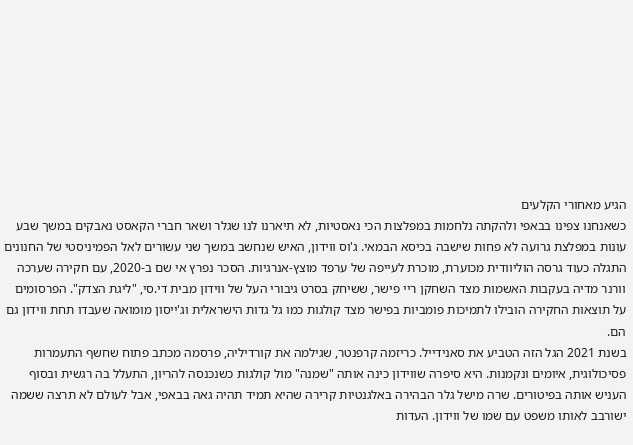הגיע מאחורי הקלעים
כשאנחנו צפינו בבאפי ולהקתה נלחמות במפלצות הכי נאסטיות, לא תיארנו לנו שגלר ושאר חברי הקאסט נאבקים במשך שבע עונות במפלצת גרועה לא פחות שישבה בכיסא הבמאי. ג'וס ווידון, האיש שנחשב במשך שני עשורים לאל הפמיניסטי של החנונים התגלה כעוד גרסה הוליוודית מכוערת, מוכרת לעייפה של ערפד מוצץ-אנרגיות. הסכר נפרץ אי שם ב-2020, עם חקירה שערכה וורנר מדיה בעקבות האשמות מצד השחקן ריי פישר, ששיחק בסרט גיבורי העל של ווידון מבית די.סי, "ליגת הצדק". הפרסומים על תוצאות החקירה הובילו לתמיכות פומביות בפישר מצד קולגות כמו גל גדות הישראלית וג'ייסון מומואה שעבדו תחת ווידון גם הם.
בשנת 2021 הגל הזה הטביע את סאנידייל. כריזמה קרפנטר, שגילמה את קורדיליה, פרסמה מכתב פתוח שחשף התעמרות פסיכולוגית, איומים ונקמנות. היא סיפרה שווידון כינה אותה "שמנה" מול קולגות כשנכנסה להריון, התעלל בה רגשית ובסוף העניש אותה בפיטורים. שרה מישל גלר הבהירה באלגנטיות קרירה שהיא תמיד תהיה גאה בבאפי, אבל לעולם לא תרצה ששמה ישורבב לאותו משפט עם שמו של ווידון. העדות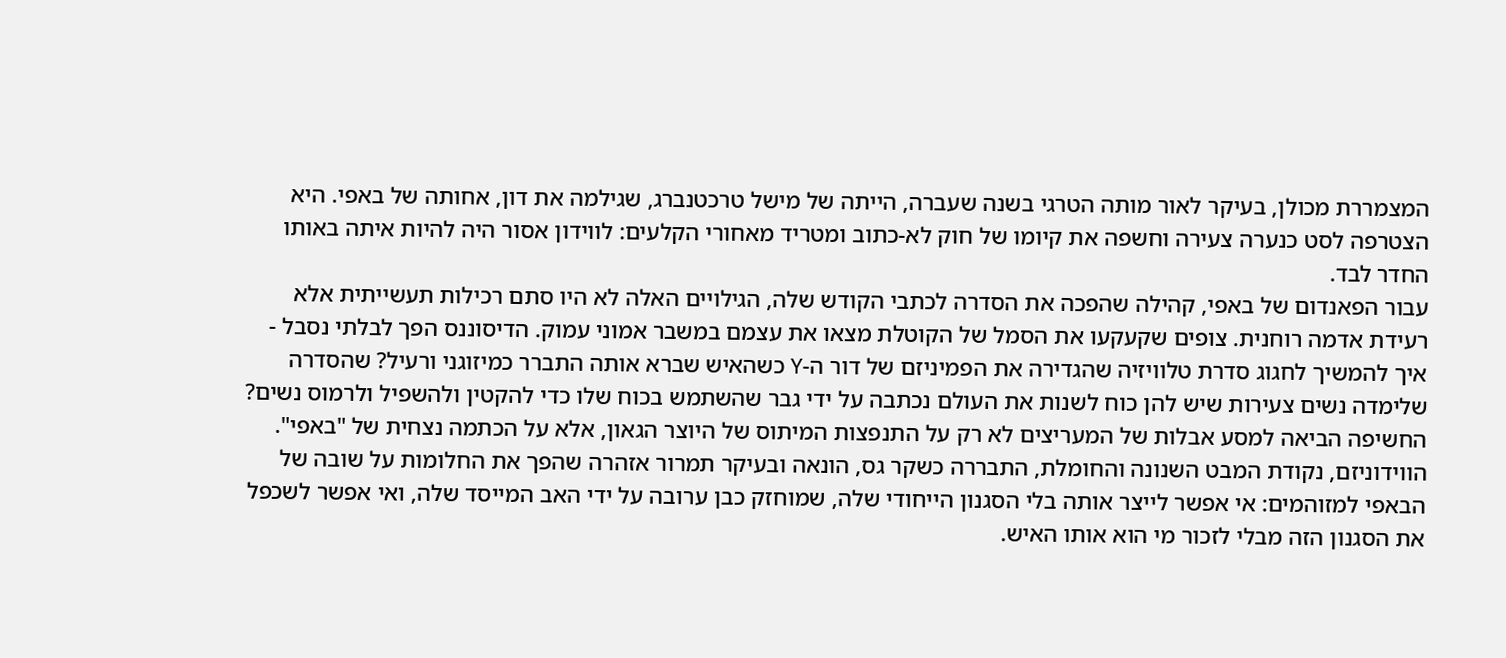המצמררת מכולן, בעיקר לאור מותה הטרגי בשנה שעברה, הייתה של מישל טרכטנברג, שגילמה את דון, אחותה של באפי. היא הצטרפה לסט כנערה צעירה וחשפה את קיומו של חוק לא-כתוב ומטריד מאחורי הקלעים: לווידון אסור היה להיות איתה באותו החדר לבד.
עבור הפאנדום של באפי, קהילה שהפכה את הסדרה לכתבי הקודש שלה, הגילויים האלה לא היו סתם רכילות תעשייתית אלא רעידת אדמה רוחנית. צופים שקעקעו את הסמל של הקוטלת מצאו את עצמם במשבר אמוני עמוק. הדיסוננס הפך לבלתי נסבל - איך להמשיך לחגוג סדרת טלוויזיה שהגדירה את הפמיניזם של דור ה-Y כשהאיש שברא אותה התברר כמיזוגני ורעיל? שהסדרה שלימדה נשים צעירות שיש להן כוח לשנות את העולם נכתבה על ידי גבר שהשתמש בכוח שלו כדי להקטין ולהשפיל ולרמוס נשים?
החשיפה הביאה למסע אבלות של המעריצים לא רק על התנפצות המיתוס של היוצר הגאון, אלא על הכתמה נצחית של "באפי". הווידוניזם, נקודת המבט השנונה והחומלת, התבררה כשקר גס, הונאה ובעיקר תמרור אזהרה שהפך את החלומות על שובה של הבאפי למזוהמים: אי אפשר לייצר אותה בלי הסגנון הייחודי שלה, שמוחזק כבן ערובה על ידי האב המייסד שלה, ואי אפשר לשכפל את הסגנון הזה מבלי לזכור מי הוא אותו האיש.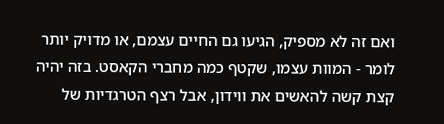ואם זה לא מספיק, הגיעו גם החיים עצמם, או מדויק יותר לומר - המוות עצמו, שקטף כמה מחברי הקאסט. בזה יהיה קצת קשה להאשים את ווידון, אבל רצף הטרגדיות של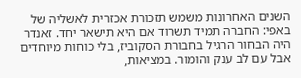השנים האחרונות משמש תזכורת אכזרית לאשליה של באפי: החברה תמיד תשרוד אם היא תישאר יחד. זאנדר היה הבחור הרגיל בחבורת הסקוביז, בלי כוחות מיוחדים אבל עם לב ענק והומור. במציאות,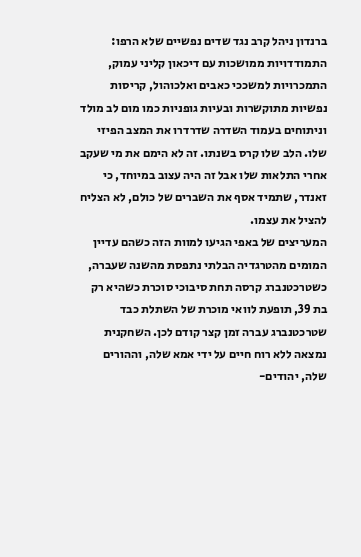ברנדון ניהל קרב נגד שדים נפשיים שלא הרפו: התמודדויות ממושכות עם דיכאון קליני עמוק, התמכרויות למשככי כאבים ואלכוהול, קריסות נפשיות מתוקשרות ובעיות גופניות כמו מום לב מולד וניתוחים בעמוד השדרה שדרדרו את המצב הפיזי שלו. הלב שלו קרס בשנתו. זה לא הימם את מי שעקב אחרי התלאות שלו אבל זה היה עצוב במיוחד, כי זאנדר, שתמיד אסף את השברים של כולם, לא הצליח להציל את עצמו.
המעריצים של באפי הגיעו למוות הזה כשהם עדיין המומים מהטרגדיה הבלתי נתפסת מהשנה שעברה, כשטרכטנברג קרסה תחת סיבוכי סוכרת כשהיא רק בת 39, תופעת לוואי מוכרת של השתלת כבד שטרכטנברג עברה זמן קצר קודם לכן. השחקנית נמצאה ללא רוח חיים על ידי אמא שלה, וההורים שלה, יהודים-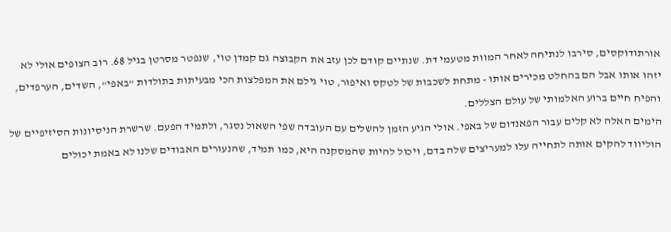אורתודוקסים, סירבו לנתיחה לאחר המוות מטעמי דת. שנתיים קודם לכן עזב את הקבוצה גם קמדן טוי, שנפטר מסרטן בגיל 68. רוב הצופים אולי לא יזהו אותו אבל הם בהחלט מכירים אותו - מתחת לשכבות של לטקס ואיפור, טוי גילם את המפלצות הכי מבעיתות בתולדות "באפי", השדים, הערפדים, והפיח חיים ברוע האלמותי של עולם הצללים.
הימים האלה לא קלים עבור הפאנדום של באפי. אולי הגיע הזמן להשלים עם העובדה שפי השאול נסגר, ולתמיד הפעם. שרשרת הניסיונות הסיזיפיים של הוליווד להקים אותה לתחייה עלו למעריצים שלה בדם, ויכול להיות שהמסקנה היא, כמו תמיד, שהנעורים האבודים שלנו לא באמת יכולים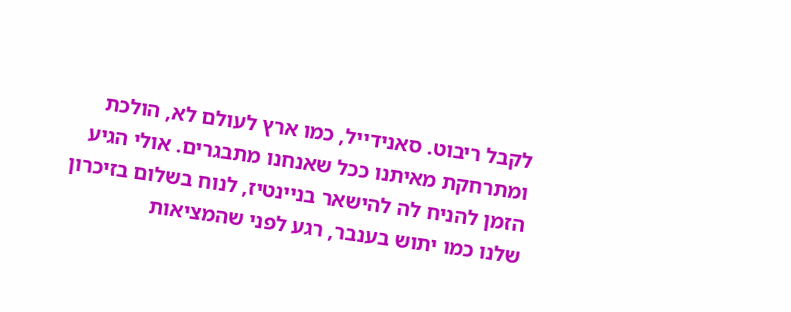לקבל ריבוט. סאנידייל, כמו ארץ לעולם לא, הולכת ומתרחקת מאיתנו ככל שאנחנו מתבגרים. אולי הגיע הזמן להניח לה להישאר בניינטיז, לנוח בשלום בזיכרון שלנו כמו יתוש בענבר, רגע לפני שהמציאות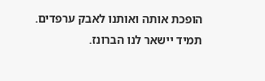הופכת אותה ואותנו לאבק ערפדים. תמיד יישאר לנו הברונז.